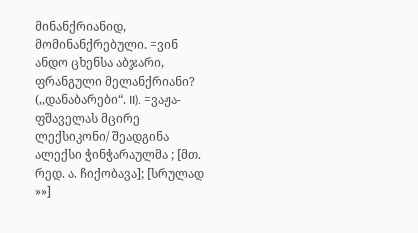მინანქრიანიდ, მომინანქრებული. =ვინ ანდო ცხენსა აბჯარი, ფრანგული მელანქრიანი? (,,დანაბარები“. II). =ვაჟა-ფშაველას მცირე ლექსიკონი/ შეადგინა ალექსი ჭინჭარაულმა ; [მთ. რედ. ა. ჩიქობავა]; [სრულად »»]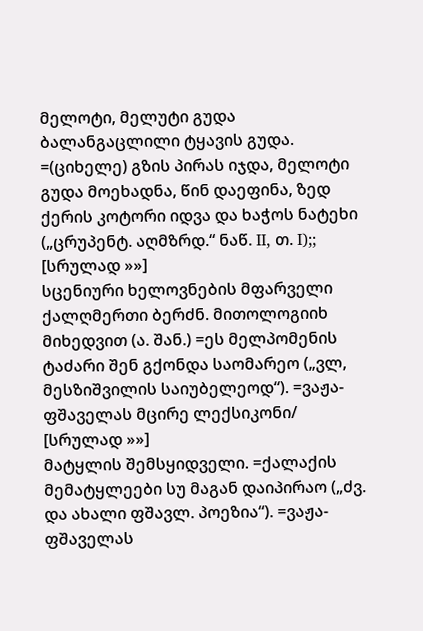მელოტი, მელუტი გუდა ბალანგაცლილი ტყავის გუდა. =(ციხელე) გზის პირას იჯდა, მელოტი გუდა მოეხადნა, წინ დაეფინა, ზედ ქერის კოტორი იდვა და ხაჭოს ნატეხი („ცრუპენტ. აღმზრდ.“ ნაწ. II, თ. I);; [სრულად »»]
სცენიური ხელოვნების მფარველი ქალღმერთი ბერძნ. მითოლოგიიხ მიხედვით (ა. შან.) =ეს მელპომენის ტაძარი შენ გქონდა საომარეო („ვლ, მესზიშვილის საიუბელეოდ“). =ვაჟა-ფშაველას მცირე ლექსიკონი/ [სრულად »»]
მატყლის შემსყიდველი. =ქალაქის მემატყლეები სუ მაგან დაიპირაო („ძვ. და ახალი ფშავლ. პოეზია“). =ვაჟა-ფშაველას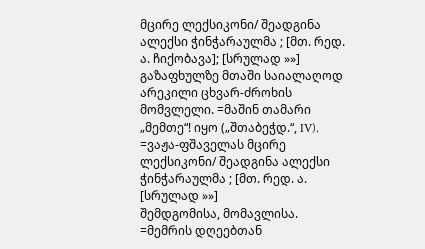მცირე ლექსიკონი/ შეადგინა ალექსი ჭინჭარაულმა ; [მთ. რედ. ა. ჩიქობავა]; [სრულად »»]
გაზაფხულზე მთაში საიალაღოდ არეკილი ცხვარ-ძროხის მომვლელი. =მაშინ თამარი „მემთე“! იყო („შთაბეჭდ.“, IV). =ვაჟა-ფშაველას მცირე ლექსიკონი/ შეადგინა ალექსი ჭინჭარაულმა ; [მთ. რედ. ა. [სრულად »»]
შემდგომისა, მომავლისა. =მემრის დღეებთან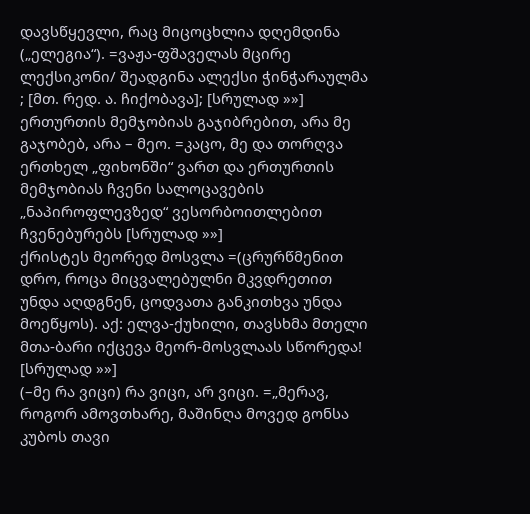დავსწყევლი, რაც მიცოცხლია დღემდინა („ელეგია“). =ვაჟა-ფშაველას მცირე ლექსიკონი/ შეადგინა ალექსი ჭინჭარაულმა ; [მთ. რედ. ა. ჩიქობავა]; [სრულად »»]
ერთურთის მემჯობიას გაჯიბრებით, არა მე გაჯობებ, არა – მეო. =კაცო, მე და თორღვა ერთხელ „ფიხონში“ ვართ და ერთურთის მემჯობიას ჩვენი სალოცავების „ნაპიროფლევზედ“ ვესორბოითლებით ჩვენებურებს [სრულად »»]
ქრისტეს მეორედ მოსვლა =(ცრურწმენით დრო, როცა მიცვალებულნი მკვდრეთით უნდა აღდგნენ, ცოდვათა განკითხვა უნდა მოეწყოს). აქ: ელვა-ქუხილი, თავსხმა მთელი მთა-ბარი იქცევა მეორ-მოსვლაას სწორედა! [სრულად »»]
(–მე რა ვიცი) რა ვიცი, არ ვიცი. =„მერავ, როგორ ამოვთხარე, მაშინღა მოვედ გონსა კუბოს თავი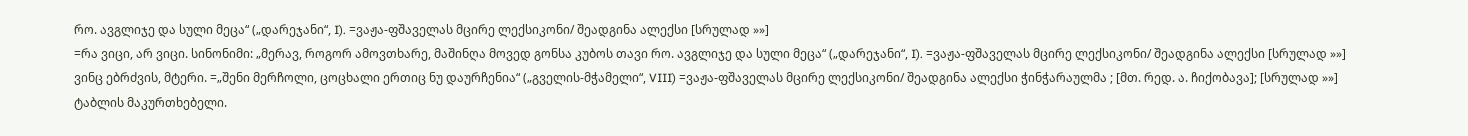რო. ავგლიჯე და სული მეცა“ („დარეჯანი“, I). =ვაჟა-ფშაველას მცირე ლექსიკონი/ შეადგინა ალექსი [სრულად »»]
=რა ვიცი, არ ვიცი. სინონიმი: „მერავ, როგორ ამოვთხარე, მაშინღა მოვედ გონსა კუბოს თავი რო. ავგლიჯე და სული მეცა“ („დარეჯანი“, I). =ვაჟა-ფშაველას მცირე ლექსიკონი/ შეადგინა ალექსი [სრულად »»]
ვინც ებრძვის, მტერი. =„შენი მერჩოლი, ცოცხალი ერთიც ნუ დაურჩენია“ („გველის-მჭამელი“, VIII) =ვაჟა-ფშაველას მცირე ლექსიკონი/ შეადგინა ალექსი ჭინჭარაულმა ; [მთ. რედ. ა. ჩიქობავა]; [სრულად »»]
ტაბლის მაკურთხებელი.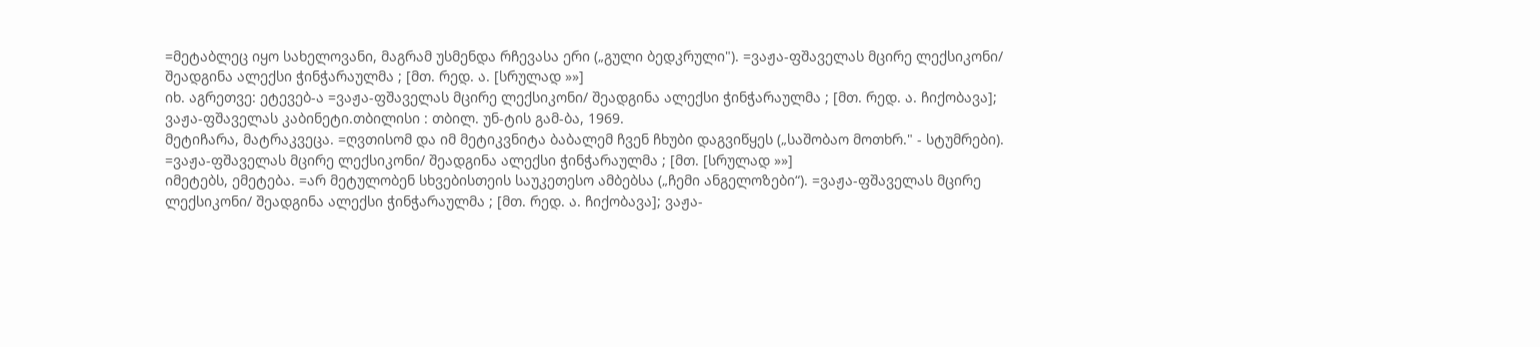=მეტაბლეც იყო სახელოვანი, მაგრამ უსმენდა რჩევასა ერი („გული ბედკრული"). =ვაჟა-ფშაველას მცირე ლექსიკონი/ შეადგინა ალექსი ჭინჭარაულმა ; [მთ. რედ. ა. [სრულად »»]
იხ. აგრეთვე: ეტევებ-ა =ვაჟა-ფშაველას მცირე ლექსიკონი/ შეადგინა ალექსი ჭინჭარაულმა ; [მთ. რედ. ა. ჩიქობავა]; ვაჟა-ფშაველას კაბინეტი.თბილისი : თბილ. უნ-ტის გამ-ბა, 1969.
მეტიჩარა, მატრაკვეცა. =ღვთისომ და იმ მეტიკვნიტა ბაბალემ ჩვენ ჩხუბი დაგვიწყეს („საშობაო მოთხრ." - სტუმრები). =ვაჟა-ფშაველას მცირე ლექსიკონი/ შეადგინა ალექსი ჭინჭარაულმა ; [მთ. [სრულად »»]
იმეტებს, ემეტება. =არ მეტულობენ სხვებისთეის საუკეთესო ამბებსა („ჩემი ანგელოზები“). =ვაჟა-ფშაველას მცირე ლექსიკონი/ შეადგინა ალექსი ჭინჭარაულმა ; [მთ. რედ. ა. ჩიქობავა]; ვაჟა-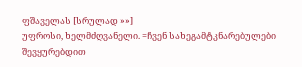ფშაველას [სრულად »»]
უფროსი, ხელმძღვანელი. =ჩვენ სახეგამტკნარებულები შევყურებდით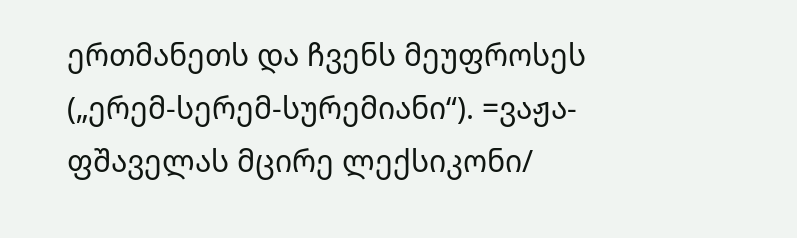ერთმანეთს და ჩვენს მეუფროსეს („ერემ-სერემ-სურემიანი“). =ვაჟა-ფშაველას მცირე ლექსიკონი/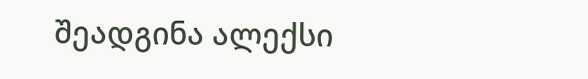შეადგინა ალექსი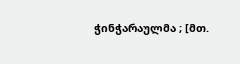ჭინჭარაულმა ; [მთ.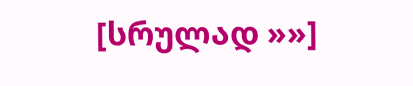[სრულად »»]